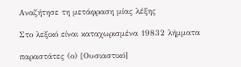Αναζήτησε τη μετάφραση μίας λέξης

Στο λεξικό είναι καταχωρισμένα 19832 λήμματα

παραστάτες (ο) [Ουσιαστικό]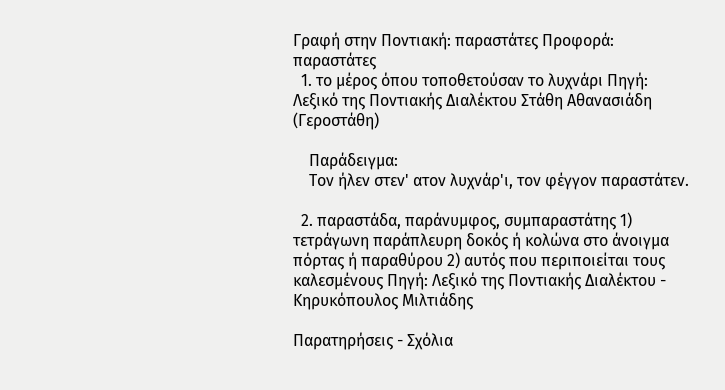Γραφή στην Ποντιακή: παραστάτες Προφορά: παραστάτες
  1. το μέρος όπου τοποθετούσαν το λυχνάρι Πηγή: Λεξικό της Ποντιακής Διαλέκτου Στάθη Αθανασιάδη (Γεροστάθη)

    Παράδειγμα:
    Τον ήλεν στεν' ατον λυχνάρ'ι, τον φέγγον παραστάτεν.

  2. παραστάδα, παράνυμφος, συμπαραστάτης 1) τετράγωνη παράπλευρη δοκός ή κολώνα στο άνοιγμα πόρτας ή παραθύρου 2) αυτός που περιποιείται τους καλεσμένους Πηγή: Λεξικό της Ποντιακής Διαλέκτου - Κηρυκόπουλος Μιλτιάδης

Παρατηρήσεις - Σχόλια